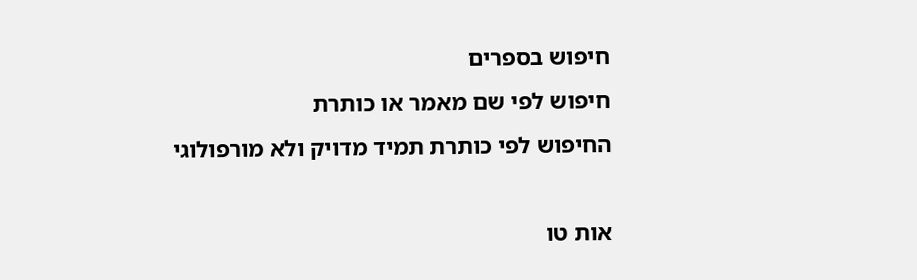חיפוש בספרים
חיפוש לפי שם מאמר או כותרת
החיפוש לפי כותרת תמיד מדויק ולא מורפולוגי

אות טו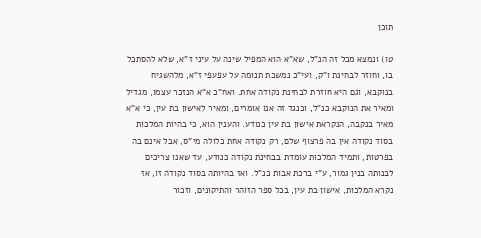תוכן

טו) ונמצא מכל זה הנ"ל, שא"א הוא המפיל שינה על עיני ז"א, שלא להסתכל בו, וחוזר לבחינת ו"ק, ועי"כ נמשכת תנומה על עפעפי ז"א, מלהשגיח בנוקבא, וגם היא חוזרת לבחינת נקודה אחת. ואח"כ א"א הנזכר עצמו, מגדיל ומאיר את הנוקבא כנ"ל, וכנגד זה אנו אומרים, ומאיר לאישון בת עין, כי א"א מאיר בנקבה, הנקראת אישון בת עין כנודע. והענין הוא, כי בהיות המלכות בסוד נקודה אין בה פרצוף שלם, רק נקודה אחת כלולה מי"ס, אבל אינם בה בפרטות, ותמיד המלכות עומדת בבחינת נקודה כנודע, עד שאנו צריכים לבנותה בנין גמור, ע"י ברכת אבות כנ"ל. ואז בהיותה בסוד נקודה זו, אז נקרא המלכות, אישון בת עין, בכל ספר הזוהר והתיקונים, וזכור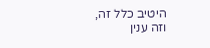היטיב כלל זה, וזה ענין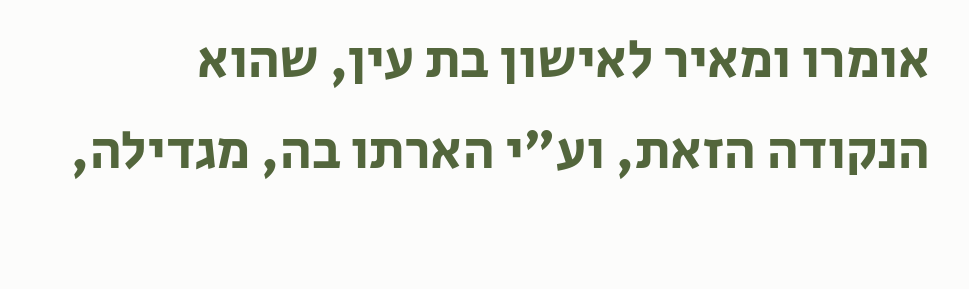אומרו ומאיר לאישון בת עין, שהוא הנקודה הזאת, וע"י הארתו בה, מגדילה,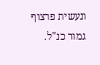ונעשית פרצוף גמור כנ"ל.